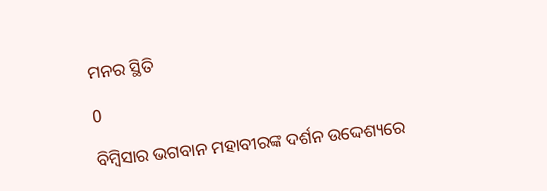ମନର ସ୍ଥିତି

0

ବିମ୍ବିସାର ଭଗବାନ ମହାବୀରଙ୍କ ଦର୍ଶନ ଉଦ୍ଦେଶ୍ୟରେ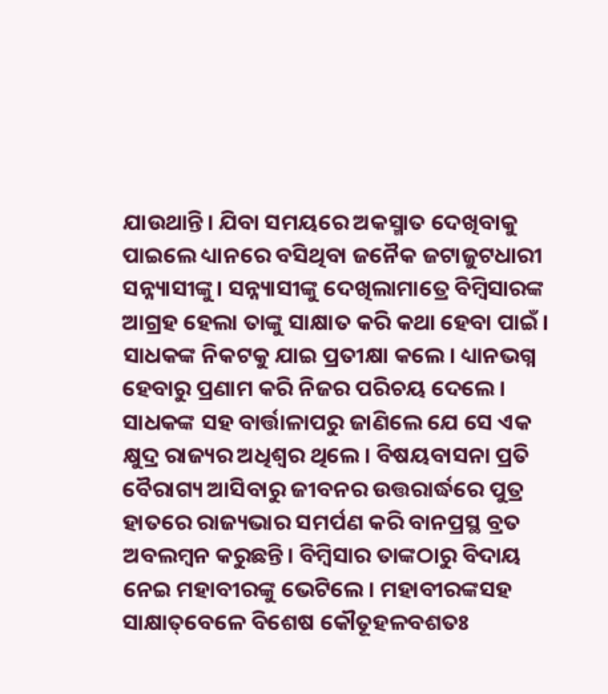ଯାଉଥାନ୍ତି। ଯିବା ସମୟରେ ଅକସ୍ମାତ ଦେଖିବାକୁ ପାଇଲେ ଧ୍ୟାନରେ ବସିଥିବା ଜନୈକ ଜଟାଜୁଟଧାରୀ ସନ୍ନ୍ୟାସୀଙ୍କୁ। ସନ୍ନ୍ୟାସୀଙ୍କୁ ଦେଖିଲାମାତ୍ରେ ବିମ୍ବିସାରଙ୍କ ଆଗ୍ରହ ହେଲା ତାଙ୍କୁ ସାକ୍ଷାତ କରି କଥା ହେବା ପାଇଁ। ସାଧକଙ୍କ ନିକଟକୁ ଯାଇ ପ୍ରତୀକ୍ଷା କଲେ। ଧ୍ୟାନଭଗ୍ନ ହେବାରୁ ପ୍ରଣାମ କରି ନିଜର ପରିଚୟ ଦେଲେ। ସାଧକଙ୍କ ସହ ବାର୍ତ୍ତାଳାପରୁ ଜାଣିଲେ ଯେ ସେ ଏକ କ୍ଷୁଦ୍ର ରାଜ୍ୟର ଅଧିଶ୍ବର ଥିଲେ। ବିଷୟବାସନା ପ୍ରତି ବୈରାଗ୍ୟ ଆସିବାରୁ ଜୀବନର ଉତ୍ତରାର୍ଦ୍ଧରେ ପୁତ୍ର ହାତରେ ରାଜ୍ୟଭାର ସମର୍ପଣ କରି ବାନପ୍ରସ୍ଥ ବ୍ରତ ଅବଲମ୍ବନ କରୁଛନ୍ତି। ବିମ୍ବିସାର ତାଙ୍କଠାରୁ ବିଦାୟ ନେଇ ମହାବୀରଙ୍କୁ ଭେଟିଲେ। ମହାବୀରଙ୍କସହ ସାକ୍ଷାତ୍‌ବେଳେ ବିଶେଷ କୌତୂହଳବଶତଃ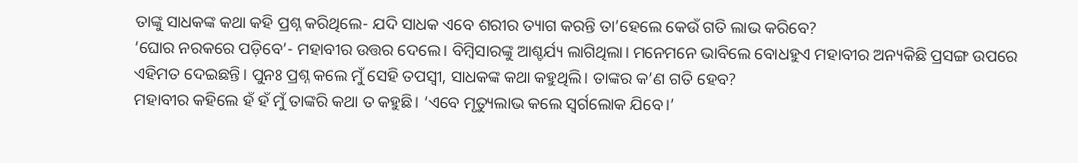ତାଙ୍କୁ ସାଧକଙ୍କ କଥା କହି ପ୍ରଶ୍ନ କରିଥିଲେ- ଯଦି ସାଧକ ଏବେ ଶରୀର ତ୍ୟାଗ କରନ୍ତି ତା’ହେଲେ କେଉଁ ଗତି ଲାଭ କରିବେ?
‘ଘୋର ନରକରେ ପଡ଼ିବେ’- ମହାବୀର ଉତ୍ତର ଦେଲେ। ବିମ୍ବିସାରଙ୍କୁ ଆଶ୍ଚର୍ଯ୍ୟ ଲାଗିଥିଲା। ମନେମନେ ଭାବିଲେ ବୋଧହୁଏ ମହାବୀର ଅନ୍ୟକିଛି ପ୍ରସଙ୍ଗ ଉପରେ ଏହିମତ ଦେଇଛନ୍ତି। ପୁନଃ ପ୍ରଶ୍ନ କଲେ ମୁଁ ସେହି ତପସ୍ବୀ, ସାଧକଙ୍କ କଥା କହୁଥିଲି। ତାଙ୍କର କ’ଣ ଗତି ହେବ?
ମହାବୀର କହିଲେ ହଁ ହଁ ମୁଁ ତାଙ୍କରି କଥା ତ କହୁଛି। ‘ଏବେ ମୃତ୍ୟୁଲାଭ କଲେ ସ୍ବର୍ଗଲୋକ ଯିବେ।’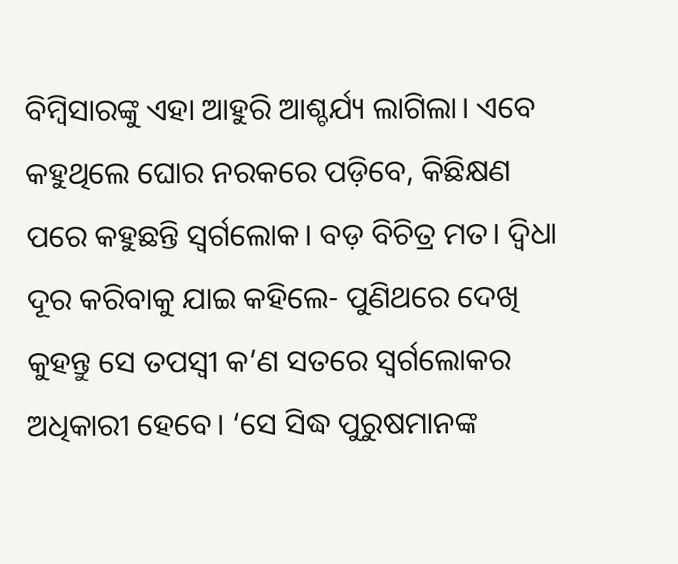ବିମ୍ବିସାରଙ୍କୁ ଏହା ଆହୁରି ଆଶ୍ଚର୍ଯ୍ୟ ଲାଗିଲା। ଏବେ କହୁଥିଲେ ଘୋର ନରକରେ ପଡ଼ିବେ, କିଛିକ୍ଷଣ ପରେ କହୁଛନ୍ତି ସ୍ବର୍ଗଲୋକ। ବଡ଼ ବିଚିତ୍ର ମତ। ଦ୍ବିଧା ଦୂର କରିବାକୁ ଯାଇ କହିଲେ- ପୁଣିଥରେ ଦେଖି କୁହନ୍ତୁ ସେ ତପସ୍ବୀ କ’ଣ ସତରେ ସ୍ବର୍ଗଲୋକର ଅଧିକାରୀ ହେବେ। ‘ସେ ସିଦ୍ଧ ପୁରୁଷମାନଙ୍କ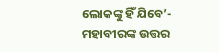ଲୋକଙ୍କୁ ହିଁ ଯିବେ’- ମହାବୀରଙ୍କ ଉତ୍ତର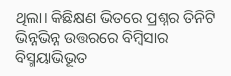ଥିଲା। କିଛିକ୍ଷଣ ଭିତରେ ପ୍ରଶ୍ନର ତିନିଟି ଭିନ୍ନଭିନ୍ନ ଉତ୍ତରରେ ବିମ୍ବିସାର ବିସ୍ମୟାଭିଭୂତ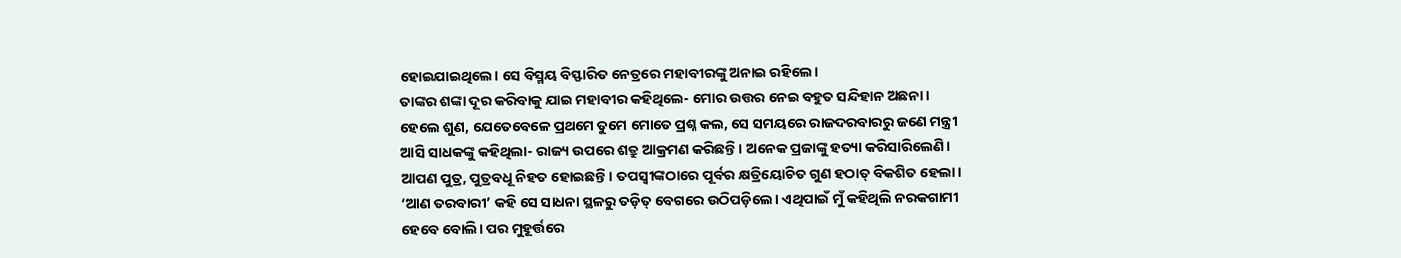ହୋଇଯାଇଥିଲେ। ସେ ବିସ୍ମୟ ବିସ୍ଫାରିତ ନେତ୍ରରେ ମହାବୀରଙ୍କୁ ଅନାଇ ରହିଲେ।
ତାଙ୍କର ଶଙ୍କା ଦୂର କରିବାକୁ ଯାଇ ମହାବୀର କହିଥିଲେ- ମୋର ଉତ୍ତର ନେଇ ବହୁତ ସନ୍ଦିହାନ ଅଛନା। ହେଲେ ଶୁଣ, ଯେତେବେଳେ ପ୍ରଥମେ ତୁମେ ମୋତେ ପ୍ରଶ୍ନ କଲ, ସେ ସମୟରେ ରାଜଦରବାରରୁ ଜଣେ ମନ୍ତ୍ରୀ ଆସି ସାଧକଙ୍କୁ କହିଥିଲା- ରାଜ୍ୟ ଉପରେ ଶତ୍ରୁ ଆକ୍ରମଣ କରିଛନ୍ତି। ଅନେକ ପ୍ରଜାଙ୍କୁ ହତ୍ୟା କରିସାରିଲେଣି। ଆପଣ ପୁତ୍ର, ପୁତ୍ରବଧୂ ନିହତ ହୋଇଛନ୍ତି। ତପସ୍ବୀଙ୍କଠାରେ ପୂର୍ବର କ୍ଷତ୍ରିୟୋଚିତ ଗୁଣ ହଠାତ୍‌ ବିକଶିତ ହେଲା। ‘ଆଣ ତରବାରୀ’ କହି ସେ ସାଧନା ସ୍ଥଳରୁ ତଡ଼ିତ୍‌ ବେଗରେ ଉଠିପଡ଼ିଲେ। ଏଥିପାଇଁ ମୁଁ କହିଥିଲି ନରକଗାମୀ ହେବେ ବୋଲି। ପର ମୁହୂର୍ତ୍ତରେ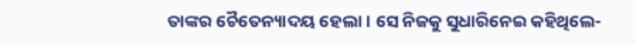ତାଙ୍କର ଚୈତ‌େ‌ନ୍ୟାଦୟ ହେଲା। ସେ ନିଜକୁ ସୁଧାରିନେଇ କହିଥିଲେ-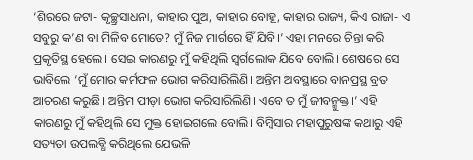‘ଶିରରେ ଜଟା- କୃଚ୍ଛ୍ରସାଧନା, କାହାର ପୁଅ, କାହାର ବୋହୂ, କାହାର ରାଜ୍ୟ, କିଏ ରାଜା- ଏ ସବୁରୁ କ’ଣ ବା ମିଳିବ ମୋତେ? ମୁଁ ନିଜ ମାର୍ଗରେ ହିଁ ଯିବି।’ ଏହା ମନରେ ଚିନ୍ତା କରି ପ୍ରକୃତିସ୍ଥ ହେଲେ। ସେଇ କାରଣରୁ ମୁଁ କହିଥିଲି ସ୍ବର୍ଗଲୋକ ଯିବେ ବୋଲି। ଶେଷରେ ସେ ଭାବିଲେ ‘ମୁଁ ମୋର କର୍ମଫଳ ଭୋଗ କରିସାରିଲିଣି। ଅନ୍ତିମ ଅବସ୍ଥାରେ ବାନପ୍ରସ୍ଥ ବ୍ରତ ଆଚରଣ କରୁଛି। ଅନ୍ତିମ ପୀଡ଼ା ଭୋଗ କରିସାରିଲିଣି। ଏବେ ତ ମୁଁ ଜୀବନ୍ମୁକ୍ତ।’ ଏହି କାରଣରୁ ମୁଁ କହିଥିଲି ସେ ମୁକ୍ତ ହୋଇଗଲେ ବୋଲି। ବିମ୍ବିସାର ମହାପୁରୁଷଙ୍କ କଥାରୁ ଏହି ସତ୍ୟତା ଉପଲବ୍ଧି କରିଥିଲେ ଯେଭଳି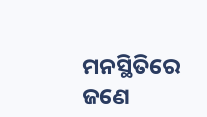ମନସ୍ଥିତିରେ ଜଣେ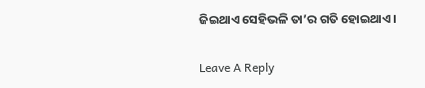ଜିଇଥାଏ ସେହିଭଳି ତା’ର ଗତି ହୋଇଥାଏ।

Leave A Reply